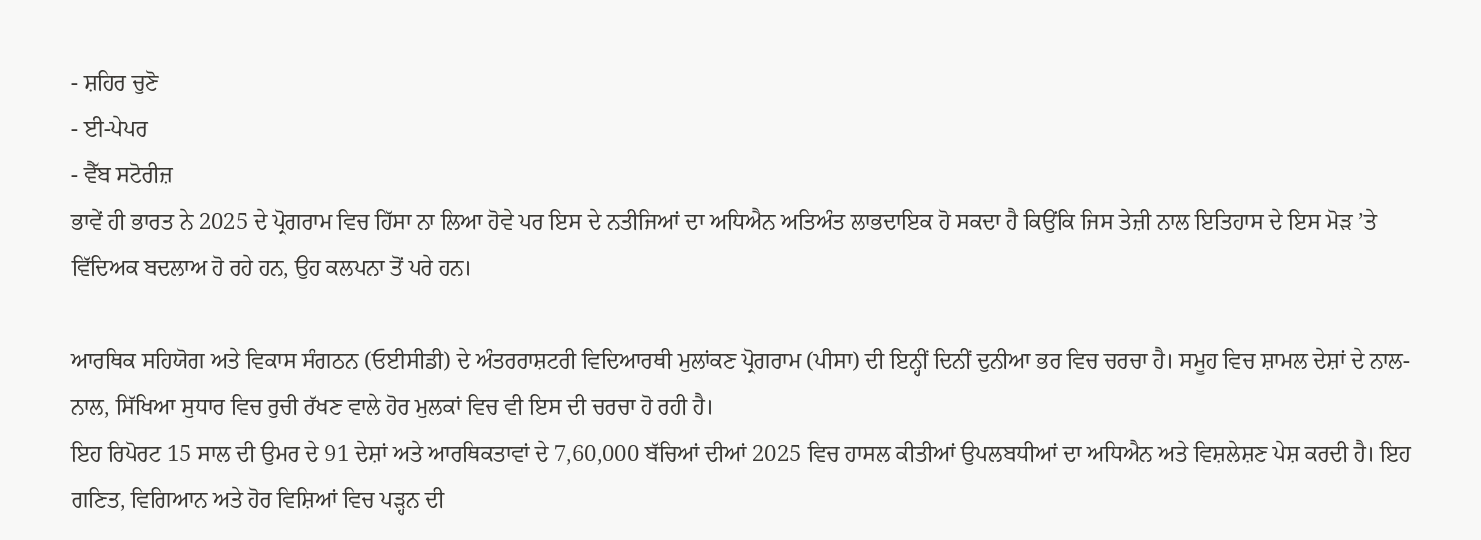- ਸ਼ਹਿਰ ਚੁਣੋ
- ਈ-ਪੇਪਰ
- ਵੈੱਬ ਸਟੋਰੀਜ਼
ਭਾਵੇਂ ਹੀ ਭਾਰਤ ਨੇ 2025 ਦੇ ਪ੍ਰੋਗਰਾਮ ਵਿਚ ਹਿੱਸਾ ਨਾ ਲਿਆ ਹੋਵੇ ਪਰ ਇਸ ਦੇ ਨਤੀਜਿਆਂ ਦਾ ਅਧਿਐਨ ਅਤਿਅੰਤ ਲਾਭਦਾਇਕ ਹੋ ਸਕਦਾ ਹੈ ਕਿਉਂਕਿ ਜਿਸ ਤੇਜ਼ੀ ਨਾਲ ਇਤਿਹਾਸ ਦੇ ਇਸ ਮੋੜ ’ਤੇ ਵਿੱਦਿਅਕ ਬਦਲਾਅ ਹੋ ਰਹੇ ਹਨ, ਉਹ ਕਲਪਨਾ ਤੋਂ ਪਰੇ ਹਨ।

ਆਰਥਿਕ ਸਹਿਯੋਗ ਅਤੇ ਵਿਕਾਸ ਸੰਗਠਨ (ਓਈਸੀਡੀ) ਦੇ ਅੰਤਰਰਾਸ਼ਟਰੀ ਵਿਦਿਆਰਥੀ ਮੁਲਾਂਕਣ ਪ੍ਰੋਗਰਾਮ (ਪੀਸਾ) ਦੀ ਇਨ੍ਹੀਂ ਦਿਨੀਂ ਦੁਨੀਆ ਭਰ ਵਿਚ ਚਰਚਾ ਹੈ। ਸਮੂਹ ਵਿਚ ਸ਼ਾਮਲ ਦੇਸ਼ਾਂ ਦੇ ਨਾਲ-ਨਾਲ, ਸਿੱਖਿਆ ਸੁਧਾਰ ਵਿਚ ਰੁਚੀ ਰੱਖਣ ਵਾਲੇ ਹੋਰ ਮੁਲਕਾਂ ਵਿਚ ਵੀ ਇਸ ਦੀ ਚਰਚਾ ਹੋ ਰਹੀ ਹੈ।
ਇਹ ਰਿਪੋਰਟ 15 ਸਾਲ ਦੀ ਉਮਰ ਦੇ 91 ਦੇਸ਼ਾਂ ਅਤੇ ਆਰਥਿਕਤਾਵਾਂ ਦੇ 7,60,000 ਬੱਚਿਆਂ ਦੀਆਂ 2025 ਵਿਚ ਹਾਸਲ ਕੀਤੀਆਂ ਉਪਲਬਧੀਆਂ ਦਾ ਅਧਿਐਨ ਅਤੇ ਵਿਸ਼ਲੇਸ਼ਣ ਪੇਸ਼ ਕਰਦੀ ਹੈ। ਇਹ ਗਣਿਤ, ਵਿਗਿਆਨ ਅਤੇ ਹੋਰ ਵਿਸ਼ਿਆਂ ਵਿਚ ਪੜ੍ਹਨ ਦੀ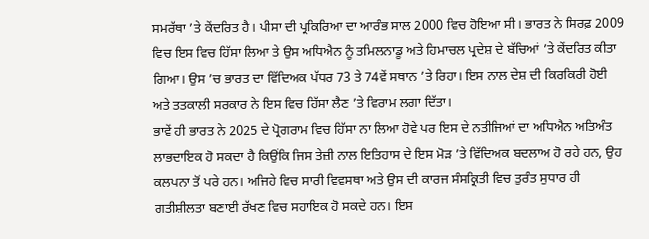ਸਮਰੱਥਾ ’ਤੇ ਕੇਂਦਰਿਤ ਹੈ। ਪੀਸਾ ਦੀ ਪ੍ਰਕਿਰਿਆ ਦਾ ਆਰੰਭ ਸਾਲ 2000 ਵਿਚ ਹੋਇਆ ਸੀ। ਭਾਰਤ ਨੇ ਸਿਰਫ਼ 2009 ਵਿਚ ਇਸ ਵਿਚ ਹਿੱਸਾ ਲਿਆ ਤੇ ਉਸ ਅਧਿਐਨ ਨੂੰ ਤਮਿਲਨਾਡੂ ਅਤੇ ਹਿਮਾਚਲ ਪ੍ਰਦੇਸ਼ ਦੇ ਬੱਚਿਆਂ ’ਤੇ ਕੇਂਦਰਿਤ ਕੀਤਾ ਗਿਆ। ਉਸ ’ਚ ਭਾਰਤ ਦਾ ਵਿੱਦਿਅਕ ਪੱਧਰ 73 ਤੇ 74ਵੇਂ ਸਥਾਨ ’ਤੇ ਰਿਹਾ। ਇਸ ਨਾਲ ਦੇਸ਼ ਦੀ ਕਿਰਕਿਰੀ ਹੋਈ ਅਤੇ ਤਤਕਾਲੀ ਸਰਕਾਰ ਨੇ ਇਸ ਵਿਚ ਹਿੱਸਾ ਲੈਣ ’ਤੇ ਵਿਰਾਮ ਲਗਾ ਦਿੱਤਾ।
ਭਾਵੇਂ ਹੀ ਭਾਰਤ ਨੇ 2025 ਦੇ ਪ੍ਰੋਗਰਾਮ ਵਿਚ ਹਿੱਸਾ ਨਾ ਲਿਆ ਹੋਵੇ ਪਰ ਇਸ ਦੇ ਨਤੀਜਿਆਂ ਦਾ ਅਧਿਐਨ ਅਤਿਅੰਤ ਲਾਭਦਾਇਕ ਹੋ ਸਕਦਾ ਹੈ ਕਿਉਂਕਿ ਜਿਸ ਤੇਜ਼ੀ ਨਾਲ ਇਤਿਹਾਸ ਦੇ ਇਸ ਮੋੜ ’ਤੇ ਵਿੱਦਿਅਕ ਬਦਲਾਅ ਹੋ ਰਹੇ ਹਨ, ਉਹ ਕਲਪਨਾ ਤੋਂ ਪਰੇ ਹਨ। ਅਜਿਹੇ ਵਿਚ ਸਾਰੀ ਵਿਵਸਥਾ ਅਤੇ ਉਸ ਦੀ ਕਾਰਜ ਸੰਸਕ੍ਰਿਤੀ ਵਿਚ ਤੁਰੰਤ ਸੁਧਾਰ ਹੀ ਗਤੀਸ਼ੀਲਤਾ ਬਣਾਈ ਰੱਖਣ ਵਿਚ ਸਹਾਇਕ ਹੋ ਸਕਦੇ ਹਨ। ਇਸ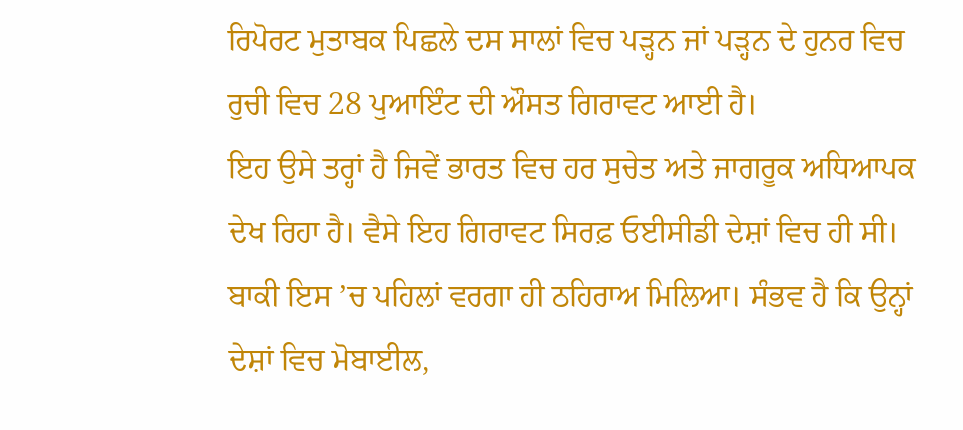ਰਿਪੋਰਟ ਮੁਤਾਬਕ ਪਿਛਲੇ ਦਸ ਸਾਲਾਂ ਵਿਚ ਪੜ੍ਹਨ ਜਾਂ ਪੜ੍ਹਨ ਦੇ ਹੁਨਰ ਵਿਚ ਰੁਚੀ ਵਿਚ 28 ਪੁਆਇੰਟ ਦੀ ਔਸਤ ਗਿਰਾਵਟ ਆਈ ਹੈ।
ਇਹ ਉਸੇ ਤਰ੍ਹਾਂ ਹੈ ਜਿਵੇਂ ਭਾਰਤ ਵਿਚ ਹਰ ਸੁਚੇਤ ਅਤੇ ਜਾਗਰੂਕ ਅਧਿਆਪਕ ਦੇਖ ਰਿਹਾ ਹੈ। ਵੈਸੇ ਇਹ ਗਿਰਾਵਟ ਸਿਰਫ਼ ਓਈਸੀਡੀ ਦੇਸ਼ਾਂ ਵਿਚ ਹੀ ਸੀ। ਬਾਕੀ ਇਸ ’ਚ ਪਹਿਲਾਂ ਵਰਗਾ ਹੀ ਠਹਿਰਾਅ ਮਿਲਿਆ। ਸੰਭਵ ਹੈ ਕਿ ਉਨ੍ਹਾਂ ਦੇਸ਼ਾਂ ਵਿਚ ਮੋਬਾਈਲ,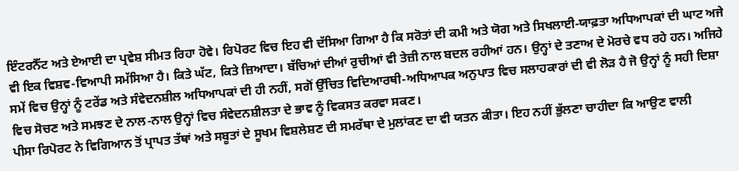ਇੰਟਰਨੈੱਟ ਅਤੇ ਏਆਈ ਦਾ ਪ੍ਰਵੇਸ਼ ਸੀਮਤ ਰਿਹਾ ਹੋਵੇ। ਰਿਪੋਰਟ ਵਿਚ ਇਹ ਵੀ ਦੱਸਿਆ ਗਿਆ ਹੈ ਕਿ ਸਰੋਤਾਂ ਦੀ ਕਮੀ ਅਤੇ ਯੋਗ ਅਤੇ ਸਿਖਲਾਈ-ਯਾਫ਼ਤਾ ਅਧਿਆਪਕਾਂ ਦੀ ਘਾਟ ਅਜੇ ਵੀ ਇਕ ਵਿਸ਼ਵ-ਵਿਆਪੀ ਸਮੱਸਿਆ ਹੈ। ਕਿਤੇ ਘੱਟ, ਕਿਤੇ ਜ਼ਿਆਦਾ। ਬੱਚਿਆਂ ਦੀਆਂ ਰੁਚੀਆਂ ਵੀ ਤੇਜ਼ੀ ਨਾਲ ਬਦਲ ਰਹੀਆਂ ਹਨ। ਉਨ੍ਹਾਂ ਦੇ ਤਣਾਅ ਦੇ ਮੋਰਚੇ ਵਧ ਰਹੇ ਹਨ। ਅਜਿਹੇ ਸਮੇਂ ਵਿਚ ਉਨ੍ਹਾਂ ਨੂੰ ਟਰੇਂਡ ਅਤੇ ਸੰਵੇਦਨਸ਼ੀਲ ਅਧਿਆਪਕਾਂ ਦੀ ਹੀ ਨਹੀਂ, ਸਗੋਂ ਉੱਚਿਤ ਵਿਦਿਆਰਥੀ-ਅਧਿਆਪਕ ਅਨੁਪਾਤ ਵਿਚ ਸਲਾਹਕਾਰਾਂ ਦੀ ਵੀ ਲੋੜ ਹੈ ਜੋ ਉਨ੍ਹਾਂ ਨੂੰ ਸਹੀ ਦਿਸ਼ਾ ਵਿਚ ਸੋਚਣ ਅਤੇ ਸਮਝਣ ਦੇ ਨਾਲ-ਨਾਲ ਉਨ੍ਹਾਂ ਵਿਚ ਸੰਵੇਦਨਸ਼ੀਲਤਾ ਦੇ ਭਾਵ ਨੂੰ ਵਿਕਸਤ ਕਰਵਾ ਸਕਣ।
ਪੀਸਾ ਰਿਪੋਰਟ ਨੇ ਵਿਗਿਆਨ ਤੋਂ ਪ੍ਰਾਪਤ ਤੱਥਾਂ ਅਤੇ ਸਬੂਤਾਂ ਦੇ ਸੂਖਮ ਵਿਸ਼ਲੇਸ਼ਣ ਦੀ ਸਮਰੱਥਾ ਦੇ ਮੁਲਾਂਕਣ ਦਾ ਵੀ ਯਤਨ ਕੀਤਾ। ਇਹ ਨਹੀਂ ਭੁੱਲਣਾ ਚਾਹੀਦਾ ਕਿ ਆਉਣ ਵਾਲੀ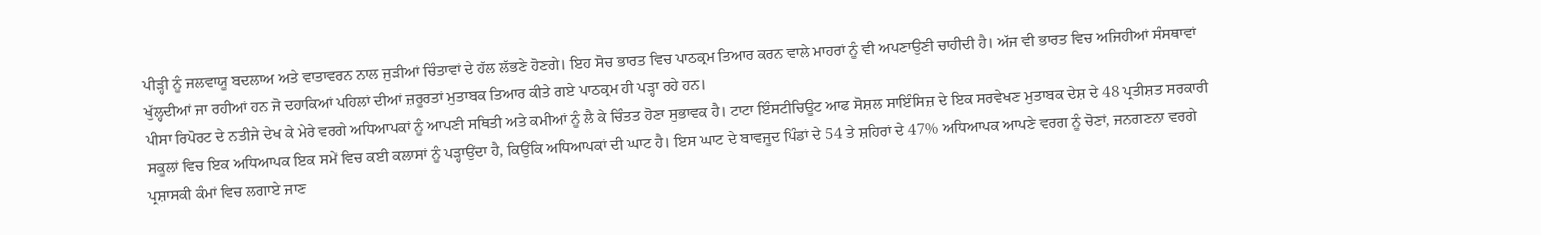ਪੀੜ੍ਹੀ ਨੂੰ ਜਲਵਾਯੂ ਬਦਲਾਅ ਅਤੇ ਵਾਤਾਵਰਨ ਨਾਲ ਜੁੜੀਆਂ ਚਿੰਤਾਵਾਂ ਦੇ ਹੱਲ ਲੱਭਣੇ ਹੋਣਗੇ। ਇਹ ਸੋਚ ਭਾਰਤ ਵਿਚ ਪਾਠਕ੍ਰਮ ਤਿਆਰ ਕਰਨ ਵਾਲੇ ਮਾਹਰਾਂ ਨੂੰ ਵੀ ਅਪਣਾਉਣੀ ਚਾਹੀਦੀ ਹੈ। ਅੱਜ ਵੀ ਭਾਰਤ ਵਿਚ ਅਜਿਹੀਆਂ ਸੰਸਥਾਵਾਂ ਖੁੱਲ੍ਹਦੀਆਂ ਜਾ ਰਹੀਆਂ ਹਨ ਜੋ ਦਹਾਕਿਆਂ ਪਹਿਲਾਂ ਦੀਆਂ ਜ਼ਰੂਰਤਾਂ ਮੁਤਾਬਕ ਤਿਆਰ ਕੀਤੇ ਗਏ ਪਾਠਕ੍ਰਮ ਹੀ ਪੜ੍ਹਾ ਰਹੇ ਹਨ।
ਪੀਸਾ ਰਿਪੋਰਟ ਦੇ ਨਤੀਜੇ ਦੇਖ ਕੇ ਮੇਰੇ ਵਰਗੇ ਅਧਿਆਪਕਾਂ ਨੂੰ ਆਪਣੀ ਸਥਿਤੀ ਅਤੇ ਕਮੀਆਂ ਨੂੰ ਲੈ ਕੇ ਚਿੰਤਤ ਹੋਣਾ ਸੁਭਾਵਕ ਹੈ। ਟਾਟਾ ਇੰਸਟੀਚਿਊਟ ਆਫ ਸੋਸ਼ਲ ਸਾਇੰਸਿਜ਼ ਦੇ ਇਕ ਸਰਵੇਖਣ ਮੁਤਾਬਕ ਦੇਸ਼ ਦੇ 48 ਪ੍ਰਤੀਸ਼ਤ ਸਰਕਾਰੀ ਸਕੂਲਾਂ ਵਿਚ ਇਕ ਅਧਿਆਪਕ ਇਕ ਸਮੇਂ ਵਿਚ ਕਈ ਕਲਾਸਾਂ ਨੂੰ ਪੜ੍ਹਾਉਂਦਾ ਹੈ, ਕਿਉਂਕਿ ਅਧਿਆਪਕਾਂ ਦੀ ਘਾਟ ਹੈ। ਇਸ ਘਾਟ ਦੇ ਬਾਵਜੂਦ ਪਿੰਡਾਂ ਦੇ 54 ਤੇ ਸ਼ਹਿਰਾਂ ਦੇ 47% ਅਧਿਆਪਕ ਆਪਣੇ ਵਰਗ ਨੂੰ ਚੋਣਾਂ, ਜਨਗਣਨਾ ਵਰਗੇ ਪ੍ਰਸ਼ਾਸਕੀ ਕੰਮਾਂ ਵਿਚ ਲਗਾਏ ਜਾਣ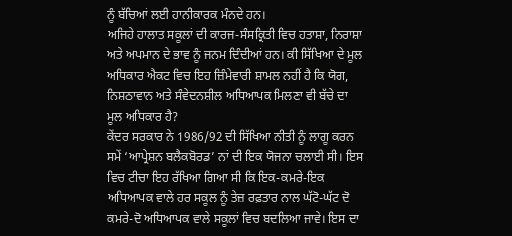ਨੂੰ ਬੱਚਿਆਂ ਲਈ ਹਾਨੀਕਾਰਕ ਮੰਨਦੇ ਹਨ।
ਅਜਿਹੇ ਹਾਲਾਤ ਸਕੂਲਾਂ ਦੀ ਕਾਰਜ-ਸੰਸਕ੍ਰਿਤੀ ਵਿਚ ਹਤਾਸ਼ਾ, ਨਿਰਾਸ਼ਾ ਅਤੇ ਅਪਮਾਨ ਦੇ ਭਾਵ ਨੂੰ ਜਨਮ ਦਿੰਦੀਆਂ ਹਨ। ਕੀ ਸਿੱਖਿਆ ਦੇ ਮੂਲ ਅਧਿਕਾਰ ਐਕਟ ਵਿਚ ਇਹ ਜ਼ਿੰਮੇਵਾਰੀ ਸ਼ਾਮਲ ਨਹੀਂ ਹੈ ਕਿ ਯੋਗ, ਨਿਸ਼ਠਾਵਾਨ ਅਤੇ ਸੰਵੇਦਨਸ਼ੀਲ ਅਧਿਆਪਕ ਮਿਲਣਾ ਵੀ ਬੱਚੇ ਦਾ ਮੂਲ ਅਧਿਕਾਰ ਹੈ?
ਕੇਂਦਰ ਸਰਕਾਰ ਨੇ 1986/92 ਦੀ ਸਿੱਖਿਆ ਨੀਤੀ ਨੂੰ ਲਾਗੂ ਕਰਨ ਸਮੇਂ ‘ਆਪ੍ਰੇਸ਼ਨ ਬਲੈਕਬੋਰਡ’ ਨਾਂ ਦੀ ਇਕ ਯੋਜਨਾ ਚਲਾਈ ਸੀ। ਇਸ ਵਿਚ ਟੀਚਾ ਇਹ ਰੱਖਿਆ ਗਿਆ ਸੀ ਕਿ ਇਕ-ਕਮਰੇ-ਇਕ ਅਧਿਆਪਕ ਵਾਲੇ ਹਰ ਸਕੂਲ ਨੂੰ ਤੇਜ਼ ਰਫ਼ਤਾਰ ਨਾਲ ਘੱਟੋ-ਘੱਟ ਦੋ ਕਮਰੇ-ਦੋ ਅਧਿਆਪਕ ਵਾਲੇ ਸਕੂਲਾਂ ਵਿਚ ਬਦਲਿਆ ਜਾਵੇ। ਇਸ ਦਾ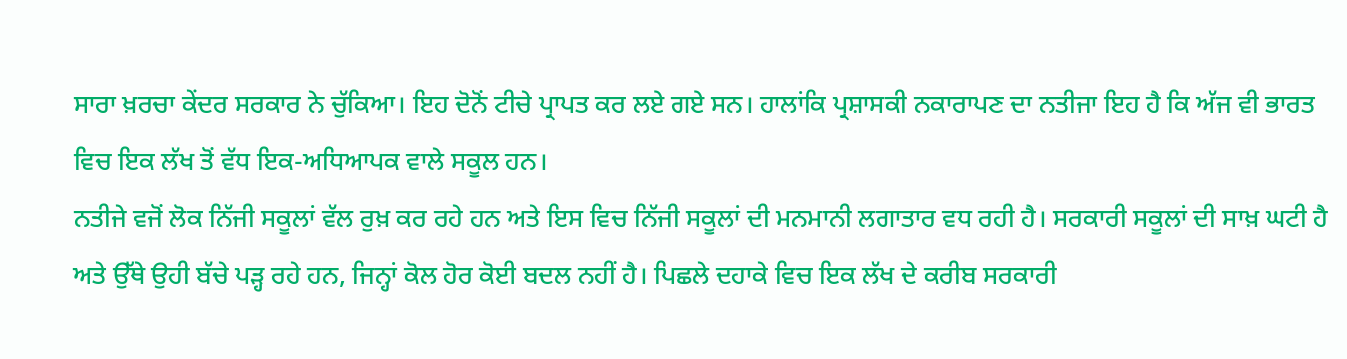ਸਾਰਾ ਖ਼ਰਚਾ ਕੇਂਦਰ ਸਰਕਾਰ ਨੇ ਚੁੱਕਿਆ। ਇਹ ਦੋਨੋਂ ਟੀਚੇ ਪ੍ਰਾਪਤ ਕਰ ਲਏ ਗਏ ਸਨ। ਹਾਲਾਂਕਿ ਪ੍ਰਸ਼ਾਸਕੀ ਨਕਾਰਾਪਣ ਦਾ ਨਤੀਜਾ ਇਹ ਹੈ ਕਿ ਅੱਜ ਵੀ ਭਾਰਤ ਵਿਚ ਇਕ ਲੱਖ ਤੋਂ ਵੱਧ ਇਕ-ਅਧਿਆਪਕ ਵਾਲੇ ਸਕੂਲ ਹਨ।
ਨਤੀਜੇ ਵਜੋਂ ਲੋਕ ਨਿੱਜੀ ਸਕੂਲਾਂ ਵੱਲ ਰੁਖ਼ ਕਰ ਰਹੇ ਹਨ ਅਤੇ ਇਸ ਵਿਚ ਨਿੱਜੀ ਸਕੂਲਾਂ ਦੀ ਮਨਮਾਨੀ ਲਗਾਤਾਰ ਵਧ ਰਹੀ ਹੈ। ਸਰਕਾਰੀ ਸਕੂਲਾਂ ਦੀ ਸਾਖ਼ ਘਟੀ ਹੈ ਅਤੇ ਉੱਥੇ ਉਹੀ ਬੱਚੇ ਪੜ੍ਹ ਰਹੇ ਹਨ, ਜਿਨ੍ਹਾਂ ਕੋਲ ਹੋਰ ਕੋਈ ਬਦਲ ਨਹੀਂ ਹੈ। ਪਿਛਲੇ ਦਹਾਕੇ ਵਿਚ ਇਕ ਲੱਖ ਦੇ ਕਰੀਬ ਸਰਕਾਰੀ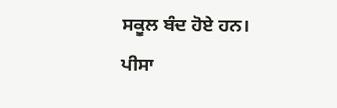ਸਕੂਲ ਬੰਦ ਹੋਏ ਹਨ।
ਪੀਸਾ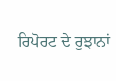ਰਿਪੋਰਟ ਦੇ ਰੁਝਾਨਾਂ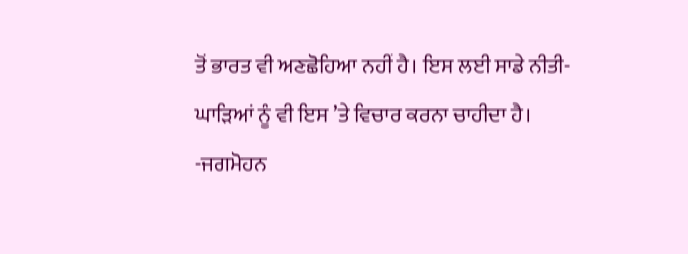ਤੋਂ ਭਾਰਤ ਵੀ ਅਣਛੋਹਿਆ ਨਹੀਂ ਹੈ। ਇਸ ਲਈ ਸਾਡੇ ਨੀਤੀ-ਘਾੜਿਆਂ ਨੂੰ ਵੀ ਇਸ ’ਤੇ ਵਿਚਾਰ ਕਰਨਾ ਚਾਹੀਦਾ ਹੈ।
-ਜਗਮੋਹਨ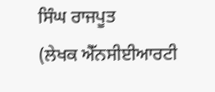ਸਿੰਘ ਰਾਜਪੂਤ
(ਲੇਖਕ ਐੱਨਸੀਈਆਰਟੀ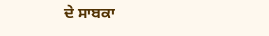ਦੇ ਸਾਬਕਾ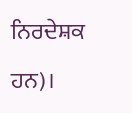ਨਿਰਦੇਸ਼ਕ ਹਨ)।